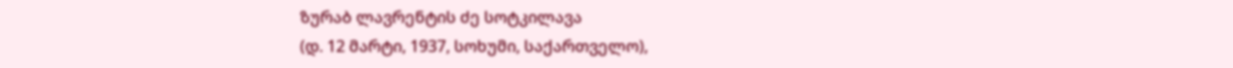ზურაბ ლავრენტის ძე სოტკილავა
(დ. 12 მარტი, 1937, სოხუმი, საქართველო),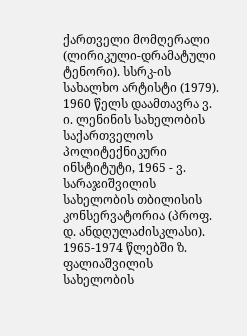ქართველი მომღერალი (ლირიკული-დრამატული ტენორი). სსრკ-ის სახალხო არტისტი (1979).
1960 წელს დაამთავრა ვ. ი. ლენინის სახელობის საქართველოს პოლიტექნიკური ინსტიტუტი, 1965 - ვ. სარაჯიშვილის სახელობის თბილისის კონსერვატორია (პროფ. დ. ანდღულაძისკლასი). 1965-1974 წლებში ზ. ფალიაშვილის სახელობის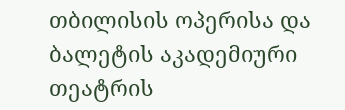თბილისის ოპერისა და ბალეტის აკადემიური თეატრის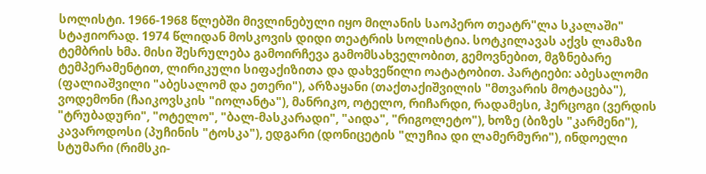სოლისტი. 1966-1968 წლებში მივლინებული იყო მილანის საოპერო თეატრ"ლა სკალაში" სტაჟიორად. 1974 წლიდან მოსკოვის დიდი თეატრის სოლისტია. სოტკილავას აქვს ლამაზი ტემბრის ხმა. მისი შესრულება გამოირჩევა გამომსახველობით, გემოვნებით, მგზნებარე ტემპერამენტით, ლირიკული სიფაქიზითა და დახვეწილი ოატატობით. პარტიები: აბესალომი (ფალიაშვილი "აბესალომ და ეთერი"), არზაყანი (თაქთაქიშვილის "მთვარის მოტაცება"), ვოდემონი (ჩაიკოვსკის "იოლანტა"), მანრიკო, ოტელო, რიჩარდი, რადამესი, ჰერცოგი (ვერდის "ტრუბადური", "ოტელო", "ბალ-მასკარადი", "აიდა", "რიგოლეტო"), ხოზე (ბიზეს "კარმენი"), კავაროდოსი (პუჩინის "ტოსკა"), ედგარი (დონიცეტის "ლუჩია დი ლამერმური"), ინდოელი სტუმარი (რიმსკი-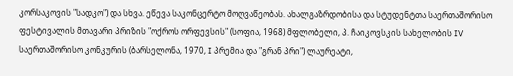კორსაკოვის "სადკო") და სხვა. ეწევა საკონცერტო მოღვაწეობას. ახალგაზრდობისა და სტუდენტთა საერთაშორისო ფესტივალის მთავარი პრიზის "ოქროს ორფევსის" (სოფია, 1968) მფლობელი, პ. ჩაიკოვსკის სახელობის IV საერთაშორისო კონკურის (ბარსელონა, 1970, I პრემია და "გრან პრი") ლაურეატი,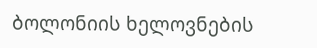ბოლონიის ხელოვნების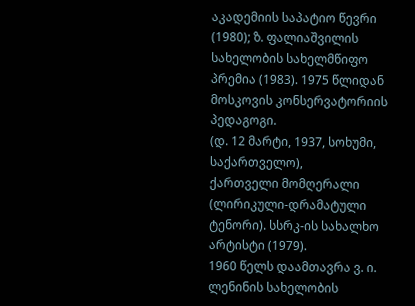აკადემიის საპატიო წევრი (1980); ზ. ფალიაშვილის სახელობის სახელმწიფო პრემია (1983). 1975 წლიდან მოსკოვის კონსერვატორიის პედაგოგი.
(დ. 12 მარტი, 1937, სოხუმი, საქართველო),
ქართველი მომღერალი (ლირიკული-დრამატული ტენორი). სსრკ-ის სახალხო არტისტი (1979).
1960 წელს დაამთავრა ვ. ი. ლენინის სახელობის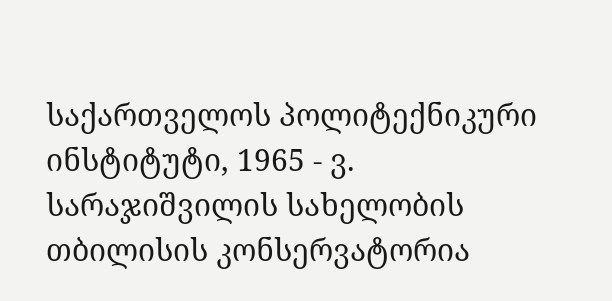საქართველოს პოლიტექნიკური ინსტიტუტი, 1965 - ვ. სარაჯიშვილის სახელობის თბილისის კონსერვატორია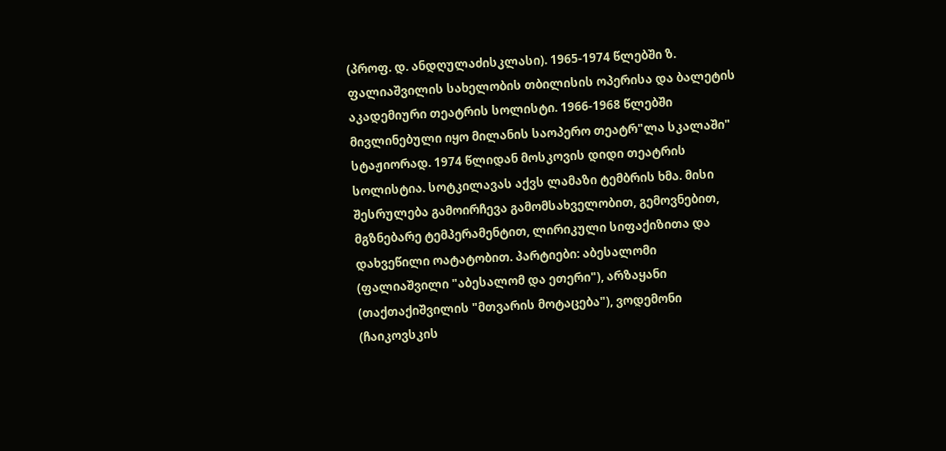(პროფ. დ. ანდღულაძისკლასი). 1965-1974 წლებში ზ. ფალიაშვილის სახელობის თბილისის ოპერისა და ბალეტის აკადემიური თეატრის სოლისტი. 1966-1968 წლებში მივლინებული იყო მილანის საოპერო თეატრ"ლა სკალაში" სტაჟიორად. 1974 წლიდან მოსკოვის დიდი თეატრის სოლისტია. სოტკილავას აქვს ლამაზი ტემბრის ხმა. მისი შესრულება გამოირჩევა გამომსახველობით, გემოვნებით, მგზნებარე ტემპერამენტით, ლირიკული სიფაქიზითა და დახვეწილი ოატატობით. პარტიები: აბესალომი (ფალიაშვილი "აბესალომ და ეთერი"), არზაყანი (თაქთაქიშვილის "მთვარის მოტაცება"), ვოდემონი (ჩაიკოვსკის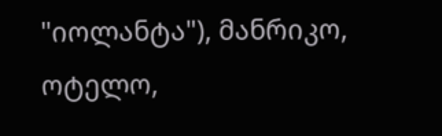"იოლანტა"), მანრიკო, ოტელო,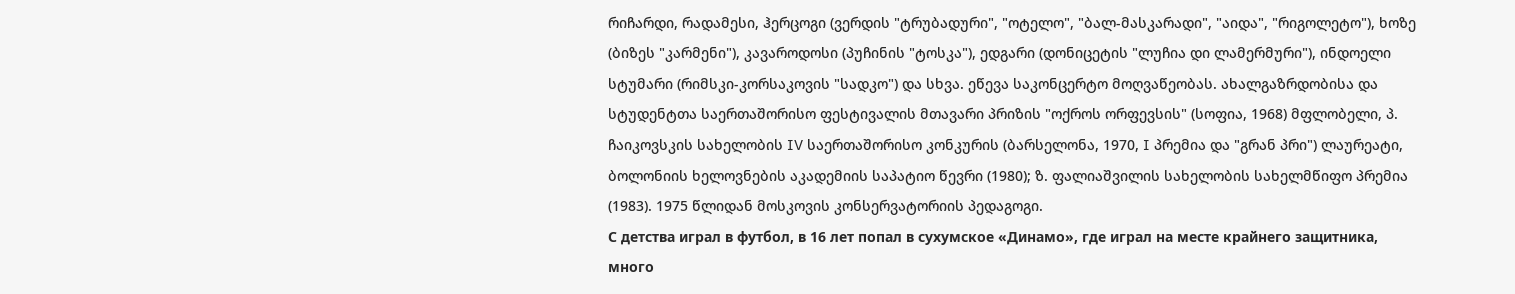რიჩარდი, რადამესი, ჰერცოგი (ვერდის "ტრუბადური", "ოტელო", "ბალ-მასკარადი", "აიდა", "რიგოლეტო"), ხოზე (ბიზეს "კარმენი"), კავაროდოსი (პუჩინის "ტოსკა"), ედგარი (დონიცეტის "ლუჩია დი ლამერმური"), ინდოელი სტუმარი (რიმსკი-კორსაკოვის "სადკო") და სხვა. ეწევა საკონცერტო მოღვაწეობას. ახალგაზრდობისა და სტუდენტთა საერთაშორისო ფესტივალის მთავარი პრიზის "ოქროს ორფევსის" (სოფია, 1968) მფლობელი, პ. ჩაიკოვსკის სახელობის IV საერთაშორისო კონკურის (ბარსელონა, 1970, I პრემია და "გრან პრი") ლაურეატი, ბოლონიის ხელოვნების აკადემიის საპატიო წევრი (1980); ზ. ფალიაშვილის სახელობის სახელმწიფო პრემია (1983). 1975 წლიდან მოსკოვის კონსერვატორიის პედაგოგი.
С детства играл в футбол, в 16 лет попал в сухумское «Динамо», где играл на месте крайнего защитника, много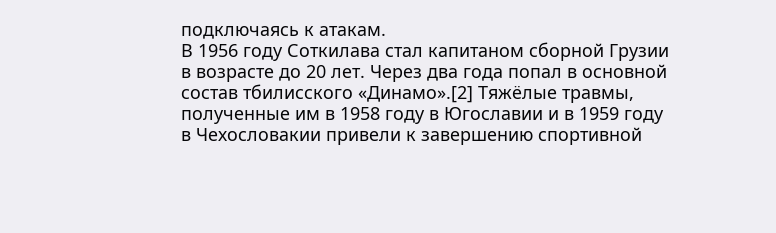подключаясь к атакам.
В 1956 году Соткилава стал капитаном сборной Грузии в возрасте до 20 лет. Через два года попал в основной состав тбилисского «Динамо».[2] Тяжёлые травмы, полученные им в 1958 году в Югославии и в 1959 году в Чехословакии привели к завершению спортивной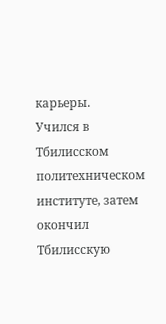карьеры.
Учился в Тбилисском политехническом институте, затем окончил Тбилисскую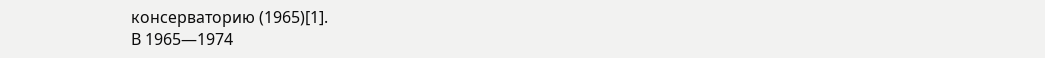консерваторию (1965)[1].
В 1965—1974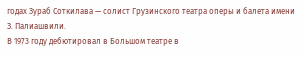годах Зураб Соткилава — солист Грузинского театра оперы и балета имени З. Палиашвили.
В 1973 году дебютировал в Большом театре в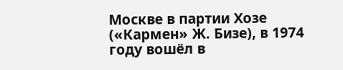Москве в партии Хозе («Кармен» Ж. Бизе), в 1974 году вошёл в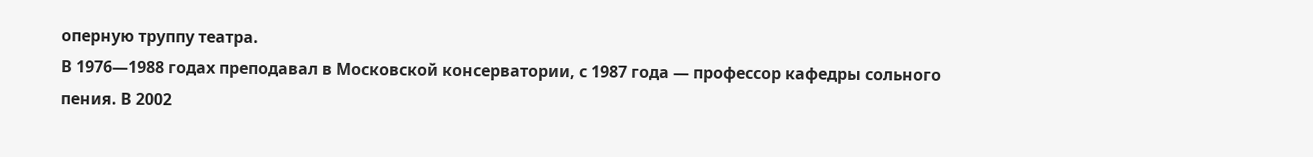оперную труппу театра.
В 1976—1988 годах преподавал в Московской консерватории, с 1987 года — профессор кафедры сольного пения. В 2002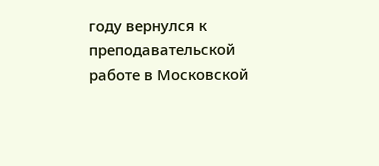году вернулся к преподавательской работе в Московской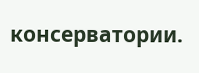консерватории.